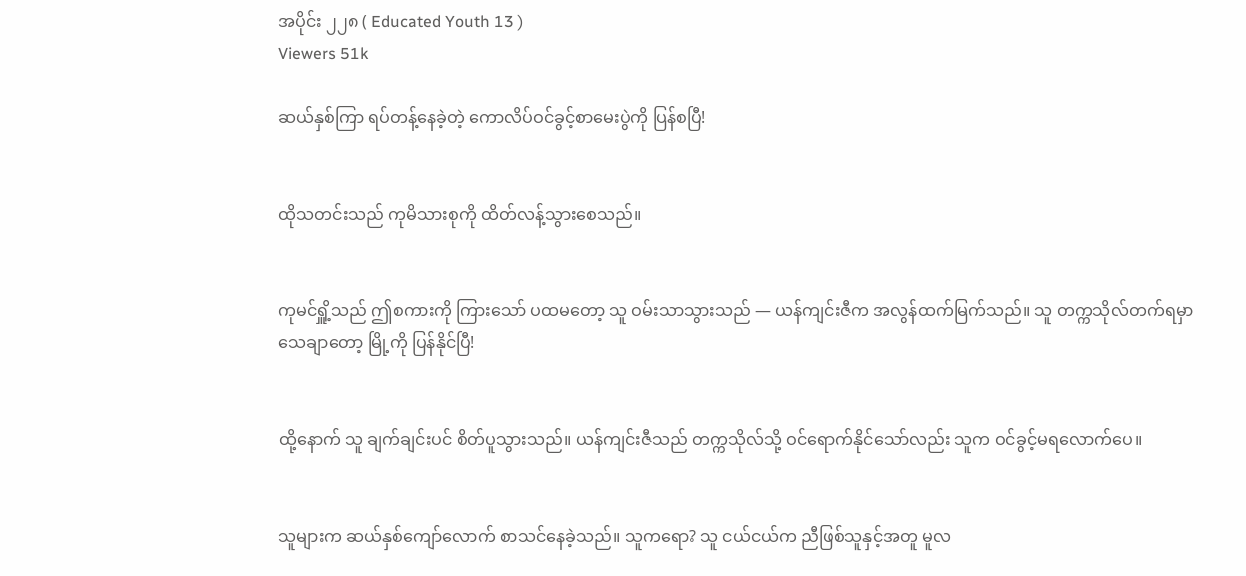အပိုင်း ၂၂၈ ( Educated Youth 13 )
Viewers 51k

ဆယ်နှစ်ကြာ ရပ်တန့်နေခဲ့တဲ့ ကောလိပ်ဝင်ခွင့်စာမေးပွဲကို ပြန်စပြီ!


ထိုသတင်းသည် ကုမိသားစုကို ထိတ်လန့်သွားစေသည်။


ကုမင်ရှိူ့သည် ဤစကားကို ကြားသော် ပထမတော့ သူ ဝမ်းသာသွားသည် — ယန်ကျင်းဇီက အလွန်ထက်မြက်သည်။ သူ တက္ကသိုလ်တက်ရမှာ သေချာတော့ မြို့ကို ပြန်နိုင်ပြီ!


ထို့နောက် သူ ချက်ချင်းပင် စိတ်ပူသွားသည်။ ယန်ကျင်းဇီသည် တက္ကသိုလ်သို့ ဝင်ရောက်နိုင်သော်လည်း သူက ဝင်ခွင့်မရလောက်ပေ။


သူများက ဆယ်နှစ်ကျော်လောက် စာသင်နေခဲ့သည်။ သူက‌ရော? သူ ငယ်ငယ်က ညီဖြစ်သူနှင့်အတူ မူလ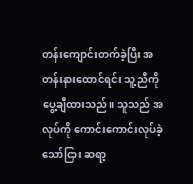တန်းကျောင်းတက်ခဲ့ပြီး အတန်းနားထောင်ရင်း သူ့ညီကို ပွေ့ချီထားသည်။ သူသည် အလုပ်ကို ကောင်းကောင်းလုပ်ခဲ့သော်ငြား ဆရာ့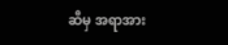ဆီမှ အရာအား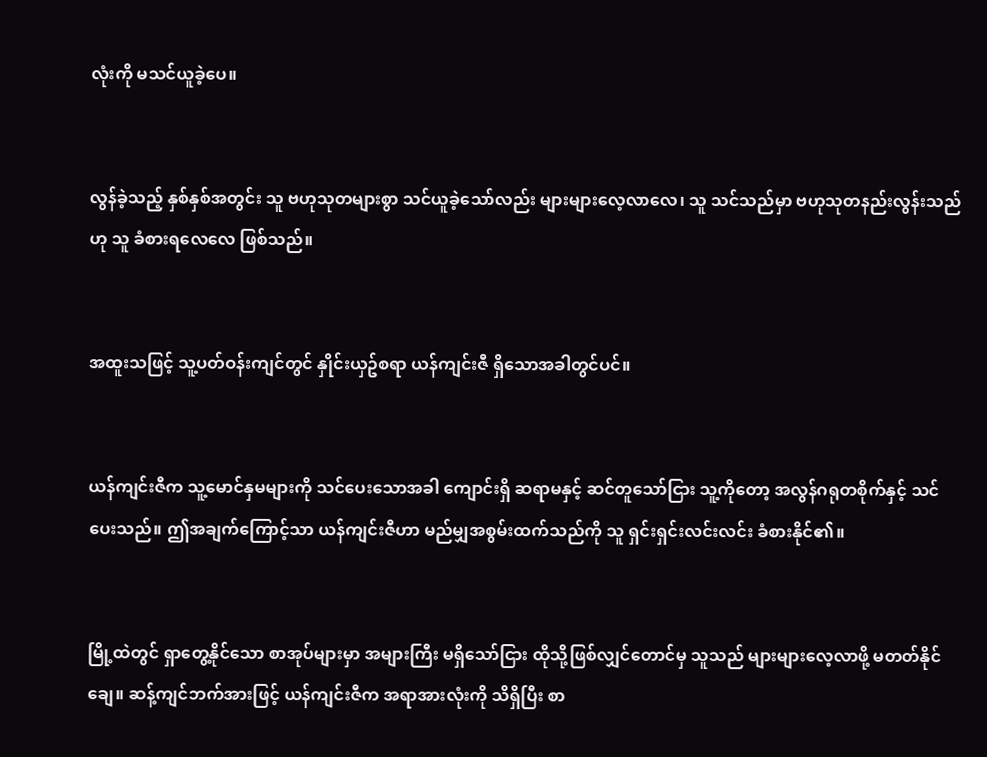လုံးကို မသင်ယူခဲ့ပေ။


လွန်ခဲ့သည့် နှစ်နှစ်အတွင်း သူ ဗဟုသုတများစွာ သင်ယူခဲ့သော်လည်း များများလေ့လာလေ၊ သူ သင်သည်မှာ ဗဟုသုတနည်းလွန်းသည်ဟု သူ ခံစားရလေလေ ဖြစ်သည်။


အထူးသဖြင့် သူ့ပတ်ဝန်းကျင်တွင် နှိုင်းယှဥ်စရာ ယန်ကျင်းဇီ ရှိသောအခါတွင်ပင်။


ယန်ကျင်းဇီက သူ့မောင်နှမများကို သင်ပေးသောအခါ ကျောင်းရှိ ဆရာမနှင့် ဆင်တူသော်ငြား သူ့ကိုတော့ အလွန်ဂရုတစိုက်နှင့် သင်ပေးသည်။ ဤအချက်ကြောင့်သာ ယန်ကျင်းဇီဟာ မည်မျှအစွမ်းထက်သည်ကို သူ ရှင်းရှင်းလင်းလင်း ခံစားနိုင်၏။


မြို့ထဲတွင် ရှာတွေ့နိုင်သော စာအုပ်များမှာ အများကြီး မရှိသော်ငြား ထိုသို့ဖြစ်လျှင်တောင်မှ သူသည် များများလေ့လာဖို့ မတတ်နိုင်ချေ။ ဆန့်ကျင်ဘက်အားဖြင့် ယန်ကျင်းဇီက အရာအားလုံးကို သိရှိပြီး စာ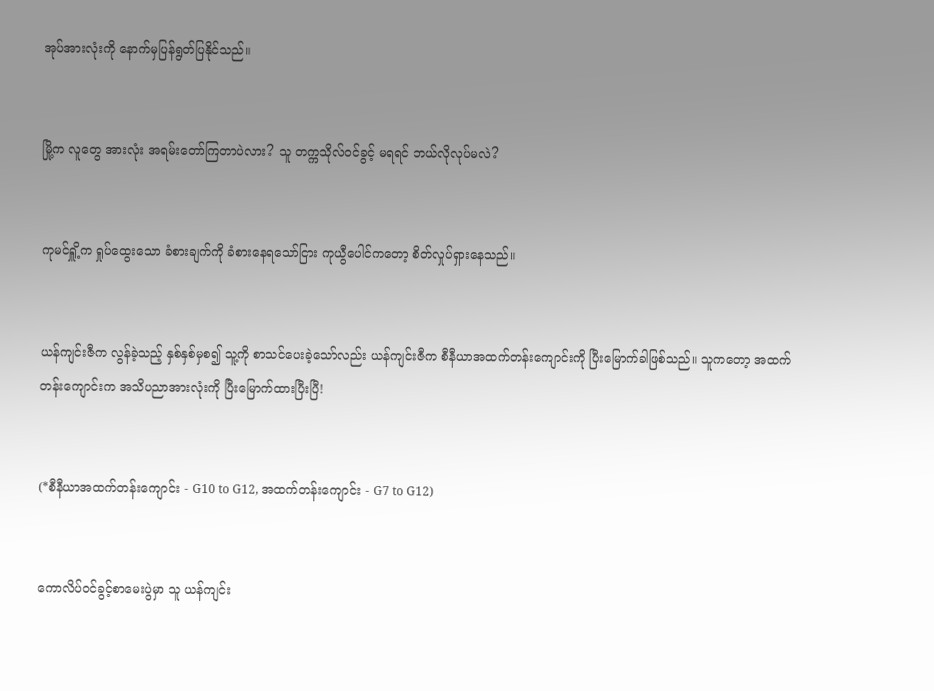အုပ်အားလုံးကို နောက်မှပြန်ရွတ်ပြနိုင်သည်။


မြို့က လူတွေ အားလုံး အရမ်းတော်ကြတာပဲလား? သူ တက္ကသိုလ်ဝင်ခွင့် မရရင် ဘယ်လိုလုပ်မလဲ?


ကုမင်ရှိူ့က ရှုပ်ထွေးသော ခံစားချက်ကို ခံစားနေရသော်ငြား ကုယွီပေါင်ကတော့ စိတ်လှုပ်ရှားနေသည်။


ယန်ကျင်းဇီက လွန်ခဲ့သည့် နှစ်နှစ်မှစ၍ သူ့ကို စာသင်ပေးခဲ့သော်လည်း ယန်ကျင်းဇီက စီနီယာအထက်တန်းကျောင်းကို ပြီးမြောက်ခါဖြစ်သည်။ သူကတော့ အထက်တန်းကျောင်းက အသိပညာအားလုံးကို ပြီးမြောက်ထားပြီးပြီ!


(*စီနီယာအထက်တန်းကျောင်း - G10 to G12, အထက်တန်းကျောင်း - G7 to G12)


ကောလိပ်ဝင်ခွင့်စာမေးပွဲမှာ သူ ယန်ကျင်း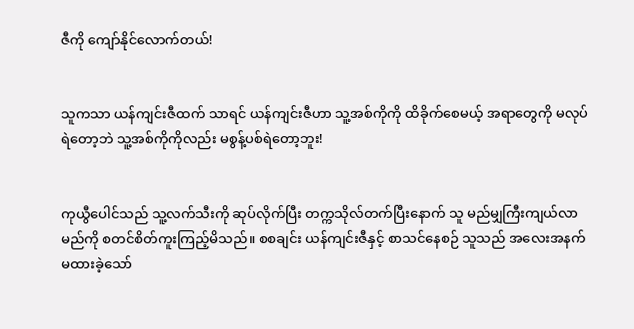ဇီကို ကျော်နိုင်လောက်တယ်!


သူကသာ ယန်ကျင်းဇီထက် သာရင် ယန်ကျင်းဇီဟာ သူ့အစ်ကိုကို ထိခိုက်စေမယ့် အရာတွေကို မလုပ်ရဲတော့ဘဲ သူ့အစ်ကိုကိုလည်း မစွန့်ပစ်ရဲတော့ဘူး!


ကုယွီပေါင်သည် သူ့လက်သီးကို ဆုပ်လိုက်ပြီး တက္ကသိုလ်တက်ပြီးနောက် သူ မည်မျှကြီးကျယ်လာမည်ကို စတင်စိတ်ကူးကြည့်မိသည်။ စစချင်း ယန်ကျင်းဇီနှင့် စာသင်နေစဉ် သူသည် အလေးအနက် မထားခဲ့သော်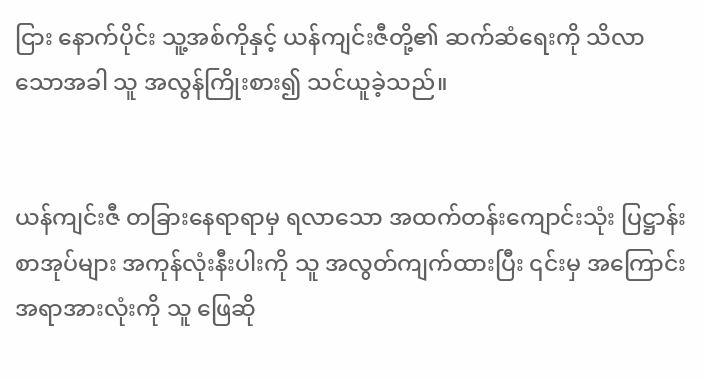ငြား နောက်ပိုင်း သူ့အစ်ကိုနှင့် ယန်ကျင်းဇီတို့၏ ဆက်ဆံရေးကို သိလာသောအခါ သူ အလွန်ကြိုးစား၍ သင်ယူခဲ့သည်။


ယန်ကျင်းဇီ တခြားနေရာရာမှ ရလာသော အထက်တန်းကျောင်းသုံး ပြဋ္ဌာန်းစာအုပ်များ အကုန်လုံးနီးပါးကို သူ အလွတ်ကျက်ထားပြီး ၎င်းမှ အကြောင်းအရာအားလုံးကို သူ ဖြေဆို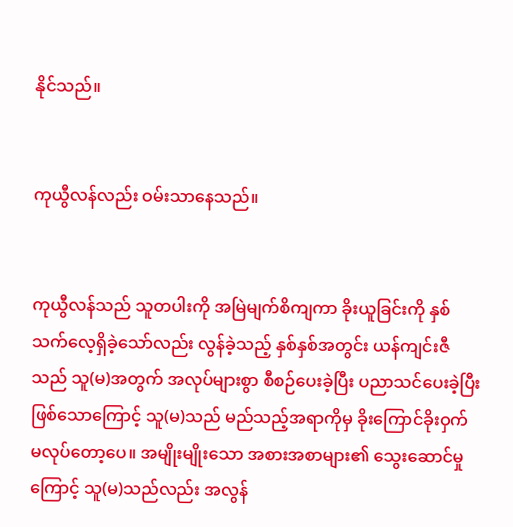နိုင်သည်။


ကုယွီလန်လည်း ဝမ်းသာနေသည်။


ကုယွီလန်သည် သူတပါးကို အမြဲမျက်စိကျကာ ခိုးယူခြင်းကို နှစ်သက်လေ့ရှိခဲ့သော်လည်း လွန်ခဲ့သည့် နှစ်နှစ်အတွင်း ယန်ကျင်းဇီသည် သူ(မ)အတွက် အလုပ်များစွာ စီစဉ်ပေးခဲ့ပြီး ပညာသင်ပေးခဲ့ပြီးဖြစ်သောကြောင့် သူ(မ)သည် မည်သည့်အရာကိုမှ ခိုးကြောင်ခိုးဝှက် မလုပ်တော့ပေ။ အမျိုးမျိုးသော အစားအစာများ၏ သွေးဆောင်မှုကြောင့် သူ(မ)သည်လည်း အလွန်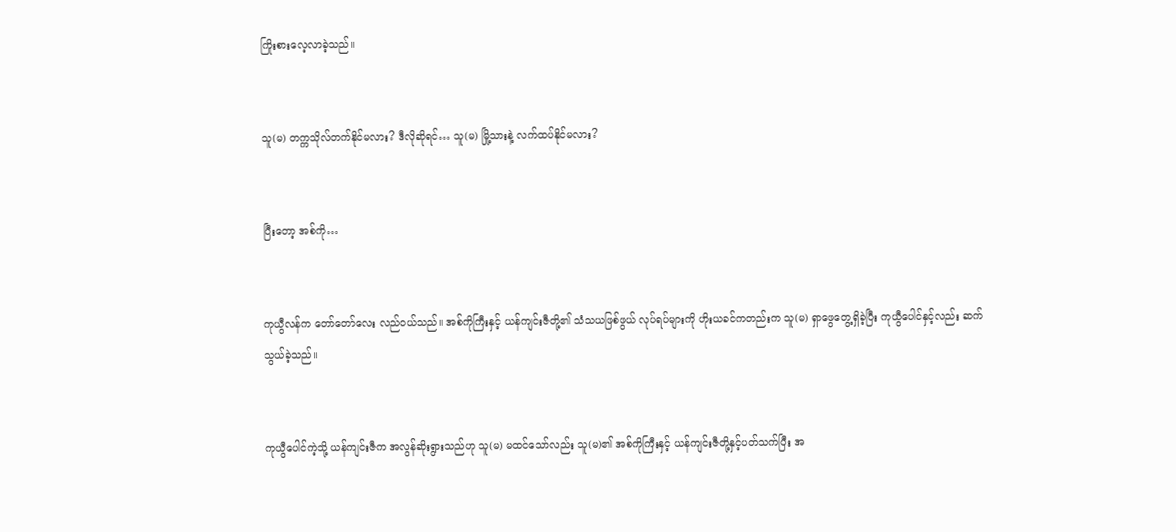ကြိုးစားလေ့လာခဲ့သည်။


သူ(မ) တက္ကသိုလ်တက်နိုင်မလား? ဒီလိုဆိုရင်… သူ(မ) မြို့သားနဲ့ လက်ထပ်နိုင်မလား?


ပြီးတော့ အစ်ကို…


ကုယွီလန်က တော်တော်လေး လည်ဝယ်သည်။ အစ်ကိုကြီးနှင့် ယန်ကျင်းဇီတို့၏ သံသယဖြစ်ဖွယ် လုပ်ရပ်များကို ဟိုးယခင်ကတည်းက သူ(မ) ရှာဖွေတွေ့ရှိခဲ့ပြီး ကုယွီပေါင်နှင့်လည်း ဆက်သွယ်ခဲ့သည်။


ကုယွီပေါင်ကဲ့သို့ ယန်ကျင်းဇီက အလွန်ဆိုးရွားသည်ဟု သူ(မ) မထင်သော်လည်း သူ(မ)၏ အစ်ကိုကြီးနှင့် ယန်ကျင်းဇီတို့နှင့်ပတ်သက်ပြီး အ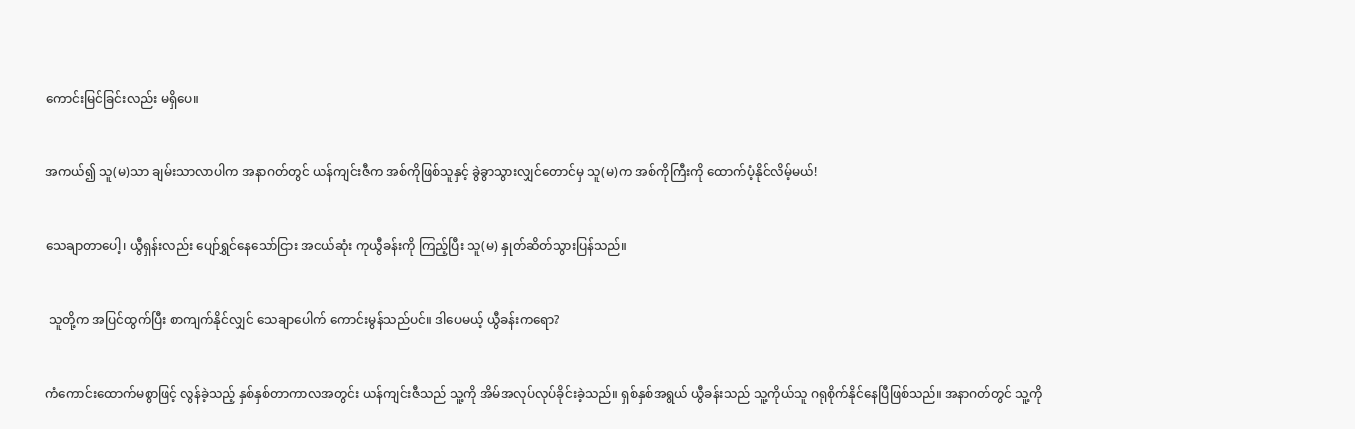ကောင်းမြင်ခြင်းလည်း မရှိပေ။


အကယ်၍ သူ(မ)သာ ချမ်းသာလာပါက အနာဂတ်တွင် ယန်ကျင်းဇီက အစ်ကိုဖြစ်သူနှင့် ခွဲခွာသွားလျှင်တောင်မှ သူ(မ)က အစ်ကိုကြီးကို ထောက်ပံ့နိုင်လိမ့်မယ်!


သေချာတာပေါ့၊ ယွီရှန်းလည်း ပျော်ရွှင်နေသော်ငြား အငယ်ဆုံး ကုယွီခန်းကို ကြည့်ပြီး သူ(မ) နှုတ်ဆိတ်သွားပြန်သည်။


 သူတို့က အပြင်ထွက်ပြီး စာကျက်နိုင်လျှင် သေချာပေါက် ကောင်းမွန်သည်ပင်။ ဒါပေမယ့် ယွီခန်းကရော?


ကံကောင်းထောက်မစွာဖြင့် လွန်ခဲ့သည့် နှစ်နှစ်တာကာလအတွင်း ယန်ကျင်းဇီသည် သူ့ကို အိမ်အလုပ်လုပ်ခိုင်းခဲ့သည်။ ရှစ်နှစ်အရွယ် ယွီခန်းသည် သူ့ကိုယ်သူ ဂရုစိုက်နိုင်နေပြီဖြစ်သည်။ အနာဂတ်တွင် သူ့ကို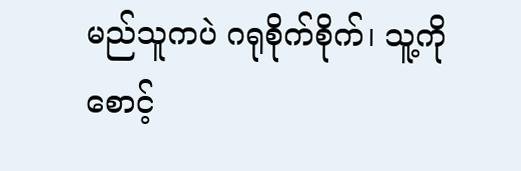မည်သူကပဲ ဂရုစိုက်စိုက်၊ သူ့ကို စောင့်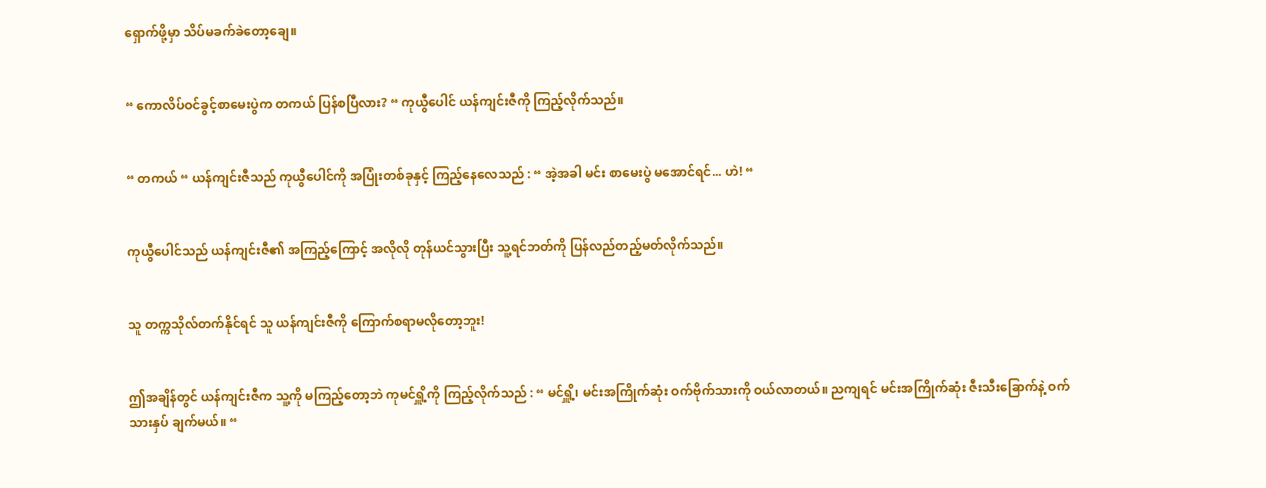ရှောက်ဖို့မှာ သိပ်မခက်ခဲတော့ချေ။


“ ကောလိပ်ဝင်ခွင့်စာမေးပွဲက တကယ် ပြန်စပြီလား? “ ကုယွီပေါင် ယန်ကျင်းဇီကို ကြည့်လိုက်သည်။


“ တကယ် “ ယန်ကျင်းဇီသည် ကုယွီပေါင်ကို အပြုံးတစ်ခုနှင့် ကြည့်နေလေသည် : “ အဲ့အခါ မင်း စာမေးပွဲ မအောင်ရင်... ဟဲ! “


ကုယွီပေါင်သည် ယန်ကျင်းဇီ၏ အကြည့်ကြောင့် အလိုလို တုန်ယင်သွားပြီး သူ့ရင်ဘတ်ကို ပြန်လည်တည့်မတ်လိုက်သည်။


သူ တက္ကသိုလ်တက်နိုင်ရင် သူ ယန်ကျင်းဇီကို ကြောက်စရာမလိုတော့ဘူး!


ဤအချိန်တွင် ယန်ကျင်းဇီက သူ့ကို မကြည့်တော့ဘဲ ကုမင်ရှိူ့ကို ကြည့်လိုက်သည် : “ မင်ရှိူ့၊ မင်းအကြိုက်ဆုံး ဝက်ဗိုက်သားကို ဝယ်လာတယ်။ ညကျရင် မင်းအကြိုက်ဆုံး ဇီးသီးခြောက်နဲ့ ဝက်သားနှပ် ချက်မယ်။ “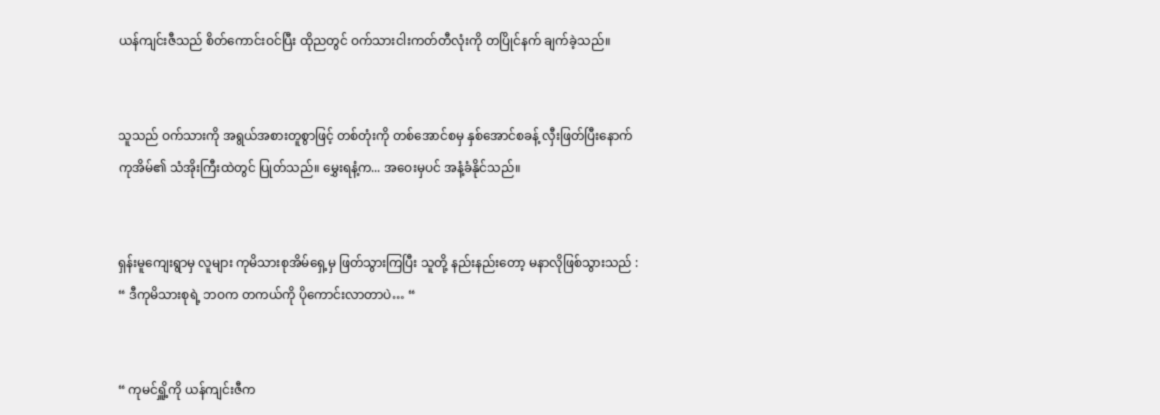ယန်ကျင်းဇီသည် စိတ်ကောင်းဝင်ပြီး ထိုညတွင် ဝက်သားငါးကတ်တီလုံးကို တပြိုင်နက် ချက်ခဲ့သည်။


သူသည် ဝက်သားကို အရွယ်အစားတူစွာဖြင့် တစ်တုံးကို တစ်အောင်စမှ နှစ်အောင်စခန့် လှီးဖြတ်ပြီးနောက် ကုအိမ်၏ သံအိုးကြီးထဲတွင် ပြုတ်သည်။ မွှေးရနံ့က... အဝေးမှပင် အနံ့ခံနိုင်သည်။


ရှန်းမူကျေးရွာမှ လူများ ကုမိသားစုအိမ်ရှေ့မှ ဖြတ်သွားကြပြီး သူတို့ နည်းနည်းတော့ မနာလိုဖြစ်သွားသည် : “ ဒီကုမိသားစုရဲ့ ဘဝက တကယ်ကို ပိုကောင်းလာတာပဲ… “


“ ကုမင်ရှိူ့ကို ယန်ကျင်းဇီက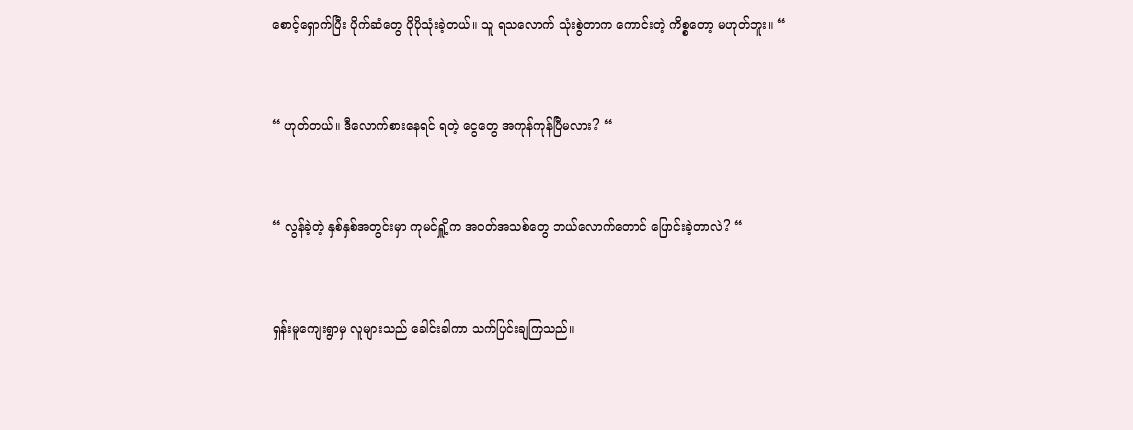စောင့်ရှောက်ပြီး ပိုက်ဆံတွေ ပိုပိုသုံးခဲ့တယ်။ သူ ရသလောက် သုံးစွဲတာက ကောင်းတဲ့ ကိစ္စတော့ မဟုတ်ဘူး။ “


“ ဟုတ်တယ်။ ဒီလောက်စားနေရင် ရတဲ့ ငွေတွေ အကုန်ကုန်ပြီမလား? “


“ လွန်ခဲ့တဲ့ နှစ်နှစ်အတွင်းမှာ ကုမင်ရှိူ့က အဝတ်အသစ်တွေ ဘယ်လောက်တောင် ပြောင်းခဲ့တာလဲ? “


ရှန်းမူကျေးရွာမှ လူများသည် ခေါင်းခါကာ သက်ပြင်းချကြသည်။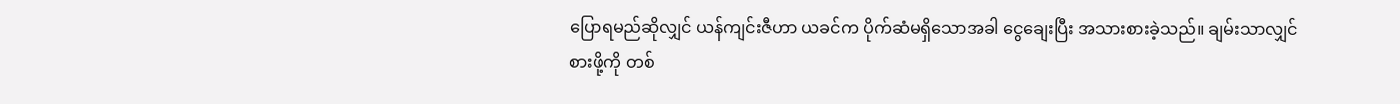ပြောရမည်ဆိုလျှင် ယန်ကျင်းဇီဟာ ယခင်က ပိုက်ဆံမရှိသောအခါ ငွေချေးပြီး အသားစားခဲ့သည်။ ချမ်းသာလျှင် စားဖို့ကို တစ်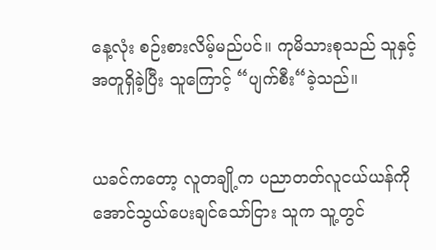နေ့လုံး စဉ်းစားလိမ့်မည်ပင်။ ကုမိသားစုသည် သူနှင့် အတူရှိခဲ့ပြီး သူကြောင့် “ပျက်စီး“ခဲ့သည်။


ယခင်ကတော့ လူတချို့က ပညာတတ်လူငယ်ယန်ကို အောင်သွယ်ပေးချင်သော်ငြား သူက သူ့တွင်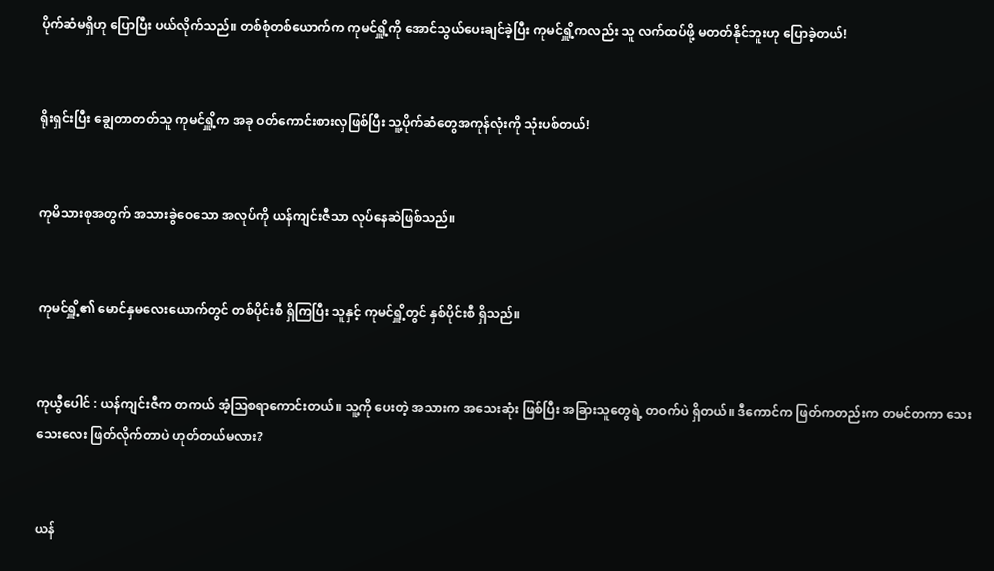ပိုက်ဆံမရှိဟု ပြောပြီး ပယ်လိုက်သည်။ တစ်စုံတစ်ယောက်က ကုမင်ရှိူ့ကို အောင်သွယ်ပေးချင်ခဲ့ပြီး ကုမင်ရှိူ့ကလည်း သူ လက်ထပ်ဖို့ မတတ်နိုင်ဘူးဟု ပြောခဲ့တယ်!


ရိုးရှင်းပြီး ချွေတာတတ်သူ ကုမင်ရှိူ့က အခု ဝတ်ကောင်းစားလှဖြစ်ပြီး သူ့ပိုက်ဆံတွေအကုန်လုံးကို သုံးပစ်တယ်!


ကုမိသားစုအတွက် အသားခွဲဝေသော အလုပ်ကို ယန်ကျင်းဇီသာ လုပ်နေဆဲဖြစ်သည်။


ကုမင်ရှိူ့၏ မောင်နှမလေးယောက်တွင် တစ်ပိုင်းစီ ရှိကြပြီး သူနှင့် ကုမင်ရှိူ့တွင် နှစ်ပိုင်းစီ ရှိသည်။


ကုယွီပေါင် : ယန်ကျင်းဇီက တကယ် အံ့သြစရာကောင်းတယ်။ သူ့ကို ပေးတဲ့ အသားက အသေးဆုံး ဖြစ်ပြီး အခြားသူတွေရဲ့ တဝက်ပဲ ရှိတယ်။ ဒီကောင်က ဖြတ်ကတည်းက တမင်တကာ သေးသေးလေး ဖြတ်လိုက်တာပဲ ဟုတ်တယ်မလား?


ယန်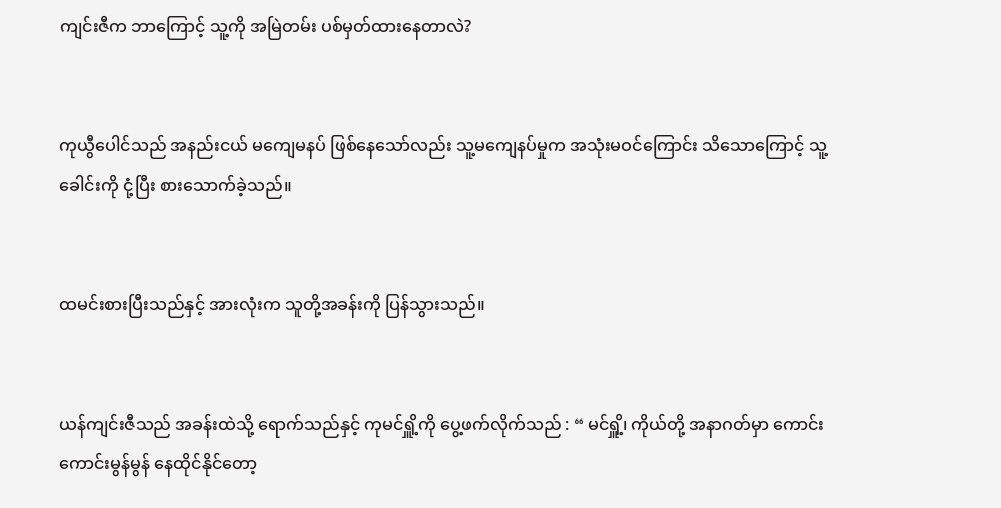ကျင်းဇီက ဘာကြောင့် သူ့ကို အမြဲတမ်း ပစ်မှတ်ထားနေတာလဲ?


ကုယွီပေါင်သည် အနည်းငယ် မကျေမနပ် ဖြစ်နေသော်လည်း သူ့မကျေနပ်မှုက အသုံးမဝင်ကြောင်း သိသောကြောင့် သူ့ခေါင်းကို ငုံ့ပြီး စားသောက်ခဲ့သည်။


ထမင်းစားပြီးသည်နှင့် အားလုံးက သူတို့အခန်းကို ပြန်သွားသည်။


ယန်ကျင်းဇီသည် အခန်းထဲသို့ ရောက်သည်နှင့် ကုမင်ရှိူ့ကို ပွေ့ဖက်လိုက်သည် : “ မင်ရှိူ့၊ ကိုယ်တို့ အနာဂတ်မှာ ကောင်းကောင်းမွန်မွန် နေထိုင်နိုင်တော့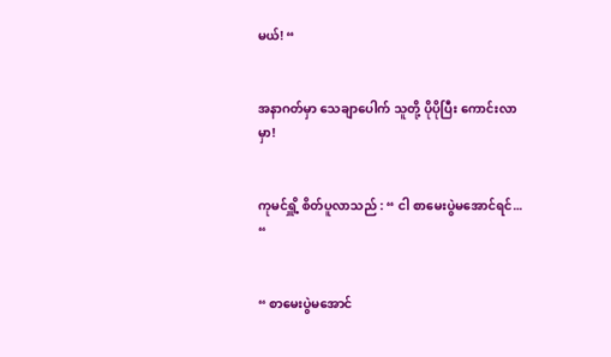မယ်! “


အနာဂတ်မှာ သေချာပေါက် သူတို့ ပိုပိုပြီး ကောင်းလာမှာ!


ကုမင်ရှိူ့ စိတ်ပူလာသည် : “ ငါ စာမေးပွဲမအောင်ရင်... “


“ စာမေးပွဲမအောင်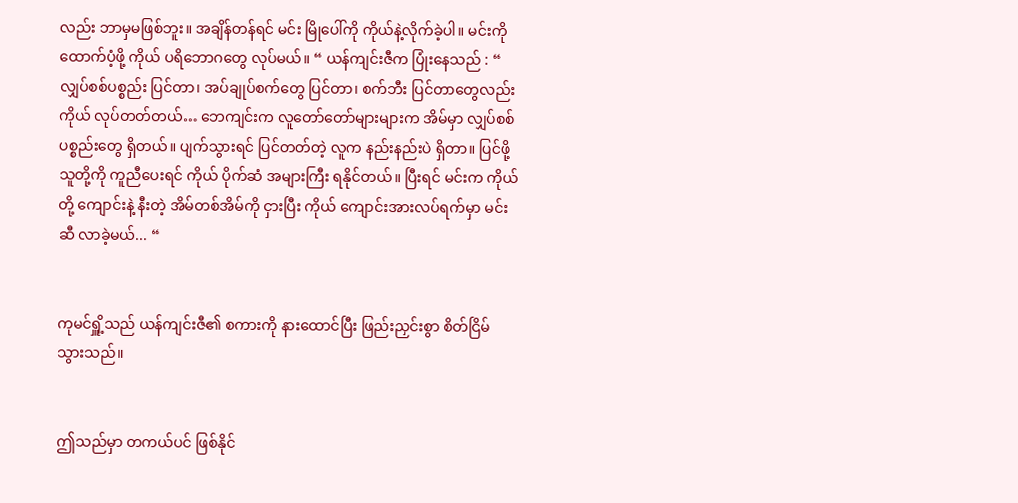လည်း ဘာမှမဖြစ်ဘူး။ အချိန်တန်ရင် မင်း မြိုပေါ်ကို ကိုယ်နဲ့လိုက်ခဲ့ပါ။ မင်းကို ထောက်ပံ့ဖို့ ကိုယ် ပရိဘောဂတွေ လုပ်မယ်။ “ ယန်ကျင်းဇီက ပြုံးနေသည် : “ လျှပ်စစ်ပစ္စည်း ပြင်တာ၊ အပ်ချုပ်စက်တွေ ပြင်တာ၊ စက်ဘီး ပြင်တာတွေလည်း ကိုယ် လုပ်တတ်တယ်… ဘေကျင်းက လူတော်တော်များများက အိမ်မှာ လျှပ်စစ်ပစ္စည်းတွေ ရှိတယ်။ ပျက်သွားရင် ပြင်တတ်တဲ့ လူက နည်းနည်းပဲ ရှိတာ။ ပြင်ဖို့ သူတို့ကို ကူညီပေးရင် ကိုယ် ပိုက်ဆံ အများကြီး ရနိုင်တယ်။ ပြီးရင် မင်းက ကိုယ်တို့ ကျောင်းနဲ့ နီးတဲ့ အိမ်တစ်အိမ်ကို ငှားပြီး ကိုယ် ကျောင်းအားလပ်ရက်မှာ မင်းဆီ လာခဲ့မယ်... “


ကုမင်ရှိူ့သည် ယန်ကျင်းဇီ၏ စကားကို နားထောင်ပြီး ဖြည်းညှင်းစွာ စိတ်ငြိမ်သွားသည်။


ဤသည်မှာ တကယ်ပင် ဖြစ်နိုင်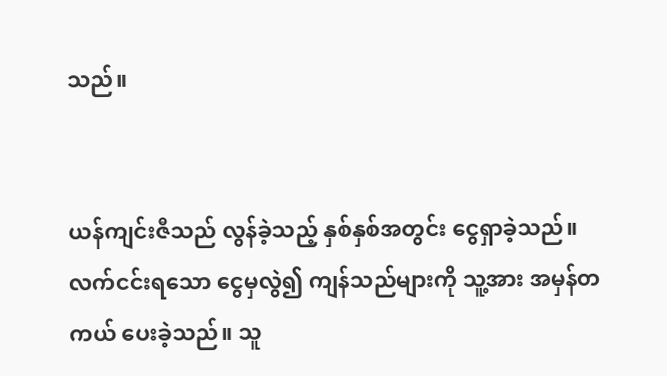သည်။


ယန်ကျင်းဇီသည် လွန်ခဲ့သည့် နှစ်နှစ်အတွင်း ငွေရှာခဲ့သည်။ လက်ငင်းရသော ငွေမှလွဲ၍ ကျန်သည်များကို သူ့အား အမှန်တကယ် ပေးခဲ့သည်။ သူ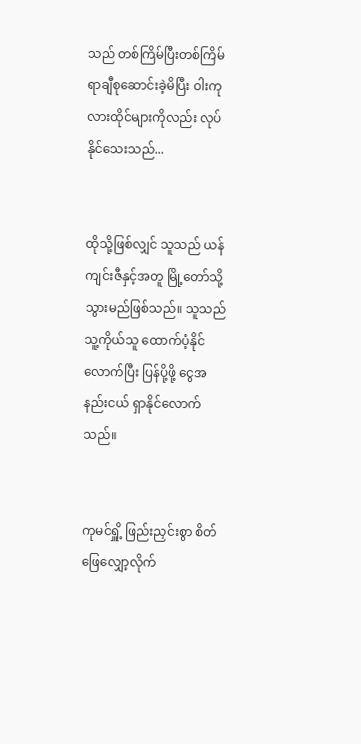သည် တစ်ကြိမ်ပြီးတစ်ကြိမ် ရာချီစုဆောင်းခဲ့မိပြီး ဝါးကုလားထိုင်များကိုလည်း လုပ်နိုင်သေးသည်...


ထိုသို့ဖြစ်လျှင် သူသည် ယန်ကျင်းဇီနှင့်အတူ မြို့တော်သို့ သွားမည်ဖြစ်သည်။ သူသည် သူ့ကိုယ်သူ ထောက်ပံ့နိုင်လောက်ပြီး ပြန်ပို့ဖို့ ငွေအနည်းငယ် ရှာနိုင်လောက်သည်။


ကုမင်ရှိူ့ ဖြည်းညှင်းစွာ စိတ်ဖြေလျှော့လိုက်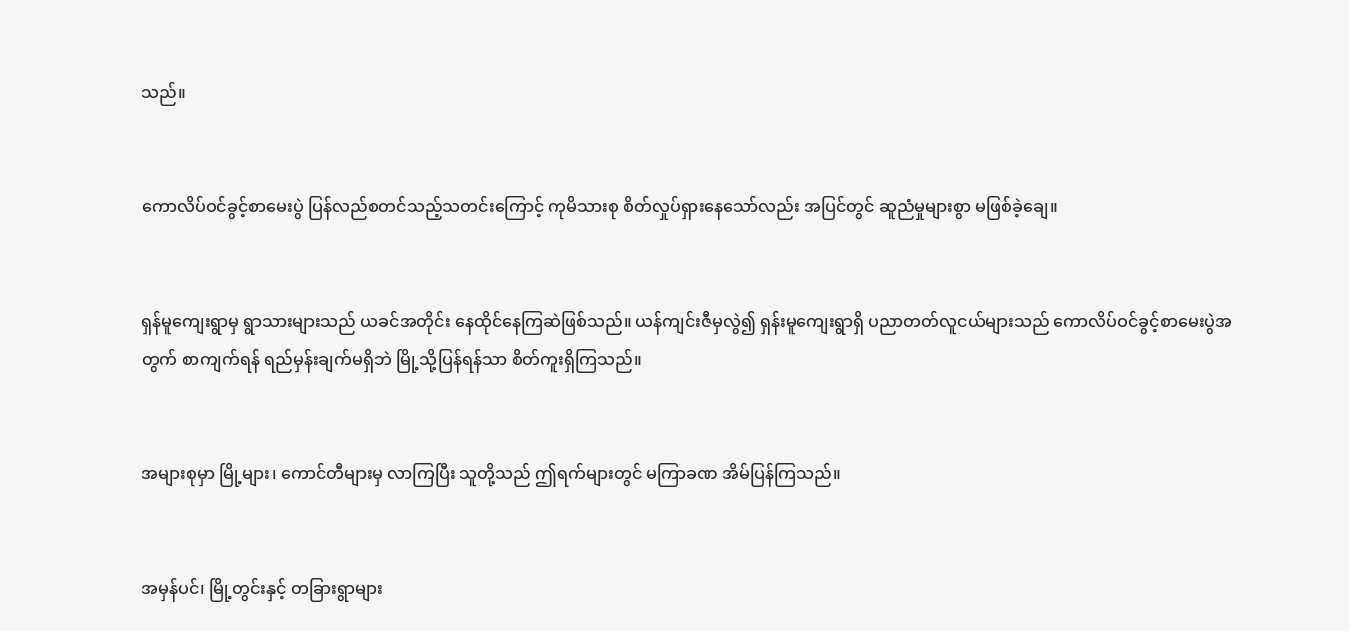သည်။


ကောလိပ်ဝင်ခွင့်စာမေးပွဲ ပြန်လည်စတင်သည့်သတင်းကြောင့် ကုမိသားစု စိတ်လှုပ်ရှားနေသော်လည်း အပြင်တွင် ဆူညံမှုများစွာ မဖြစ်ခဲ့ချေ။


ရှန်မူကျေးရွာမှ ရွာသားများသည် ယခင်အတိုင်း နေထိုင်နေကြဆဲဖြစ်သည်။ ယန်ကျင်းဇီမှလွဲ၍ ရှန်းမူကျေးရွာရှိ ပညာတတ်လူငယ်များသည် ကောလိပ်ဝင်ခွင့်စာမေးပွဲအတွက် စာကျက်ရန် ရည်မှန်းချက်မရှိဘဲ မြို့သို့ပြန်ရန်သာ စိတ်ကူးရှိကြသည်။


အများစုမှာ မြို့များ၊ ကောင်တီများမှ လာကြပြီး သူတို့သည် ဤရက်များတွင် မကြာခဏ အိမ်ပြန်ကြသည်။


အမှန်ပင်၊ မြို့တွင်းနှင့် တခြားရွာများ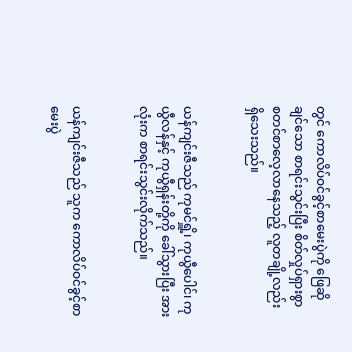တွင် ကောလိပ်ဝင်ခွင့်စာမေးပွဲကို ဖြေဆိုချင်သော စာရင်းသွင်းပြီး စိတ်လှုပ်ရှားစွာ စတင်စာလေ့လာနေသည့် လူတချို့လည်း ရှိသေးသည်။


ယန်ကျင်းဇီသည် ကုမင်ရှိူ့၊ ကုယွီပေါင်၊ ကုယွီလန်နှင့် ကုယွီရှန်းတို့ကို ခေါ်သွားပြီး အားလုံးက စာရင်းသွင်းလိုက်သည်။


ယန်ကျင်းဇီသည် သူက ကောလိပ်ဝင်ခွင့်စာမေးပွဲ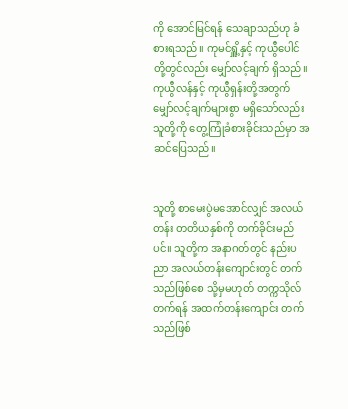ကို အောင်မြင်ရန် သေချာသည်ဟု ခံစားရသည်။ ကုမင်ရှိူ့နှင့် ကုယွီပေါင်တို့တွင်လည်း မျှော်လင့်ချက် ရှိသည်။ ကုယွီလန်နှင့် ကုယွီရှန်းတို့အတွက် မျှော်လင့်ချက်များစွာ မရှိသော်လည်း သူတို့ကို တွေ့ကြုံခံစားခိုင်းသည်မှာ အဆင်ပြေသည်။


သူတို့ စာမေးပွဲမအောင်လျှင် အလယ်တန်း တတိယနှစ်ကို တက်ခိုင်းမည်ပင်။ သူတို့က အနာဂတ်တွင် နည်းပညာ အလယ်တန်းကျောင်းတွင် တက်သည်ဖြစ်စေ သို့မှမဟုတ် တက္ကသိုလ်တက်ရန် အထက်တန်းကျောင်း တက်သည်ဖြစ်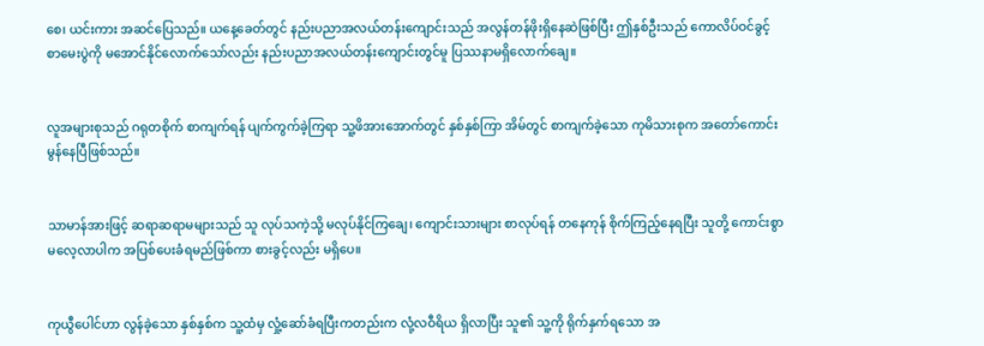စေ၊ ယင်းကား အဆင်ပြေသည်။ ယနေ့ခေတ်တွင် နည်းပညာအလယ်တန်းကျောင်းသည် အလွန်တန်ဖိုးရှိနေဆဲဖြစ်ပြီး ဤနှစ်ဦးသည် ကောလိပ်ဝင်ခွင့်စာမေးပွဲကို မအောင်နိုင်လောက်သော်လည်း နည်းပညာအလယ်တန်းကျောင်းတွင်မူ ပြဿနာမရှိလောက်ချေ။


လူအများစုသည် ဂရုတစိုက် စာကျက်ရန် ပျက်ကွက်ခဲ့ကြရာ သူ့ဖိအားအောက်တွင် နှစ်နှစ်ကြာ အိမ်တွင် စာကျက်ခဲ့သော ကုမိသားစုက အတော်ကောင်းမွန်နေပြီဖြစ်သည်။


သာမာန်အားဖြင့် ဆရာဆရာမများသည် သူ လုပ်သကဲ့သို့ မလုပ်နိုင်ကြချေ၊ ကျောင်းသားများ စာလုပ်ရန် တနေကုန် စိုက်ကြည့်နေရပြီး သူတို့ ကောင်းစွာ မလေ့လာပါက အပြစ်ပေးခံရမည်ဖြစ်ကာ စားခွင့်လည်း မရှိပေ။


ကုယွီပေါင်ဟာ လွန်ခဲ့သော နှစ်နှစ်က သူ့ထံမှ လှုံ့ဆော်ခံရပြီးကတည်းက လုံ့လဝီရိယ ရှိလာပြီး သူ၏ သူ့ကို ရိုက်နှက်ရသော အ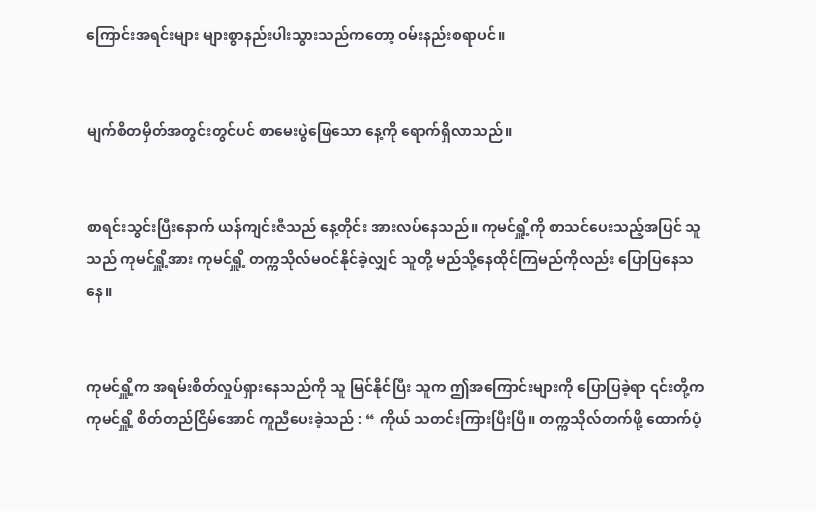ကြောင်းအရင်းများ များစွာနည်းပါးသွားသည်ကတော့ ဝမ်းနည်းစရာပင်။


မျက်စိတမှိတ်အတွင်းတွင်ပင် စာမေးပွဲဖြေသော နေ့ကို ရောက်ရှိလာသည်။


စာရင်းသွင်းပြီးနောက် ယန်ကျင်းဇီသည် နေ့တိုင်း အားလပ်နေသည်။ ကုမင်ရှိူ့ကို စာသင်ပေးသည့်အပြင် သူသည် ကုမင်ရှိူ့အား ကုမင်ရှိူ့ တက္ကသိုလ်မဝင်နိုင်ခဲ့လျှင် သူတို့ မည်သို့နေထိုင်ကြမည်ကိုလည်း ပြောပြနေသနေ။


ကုမင်ရှိူ့က အရမ်းစိတ်လှုပ်ရှားနေသည်ကို သူ မြင်နိုင်ပြီး သူက ဤအကြောင်းများကို ပြောပြခဲ့ရာ ၎င်းတို့က ကုမင်ရှိူ့ စိတ်တည်ငြိမ်အောင် ကူညီပေးခဲ့သည် : “ ကိုယ် သတင်းကြားပြီးပြီ။ တက္ကသိုလ်တက်ဖို့ ထောက်ပံ့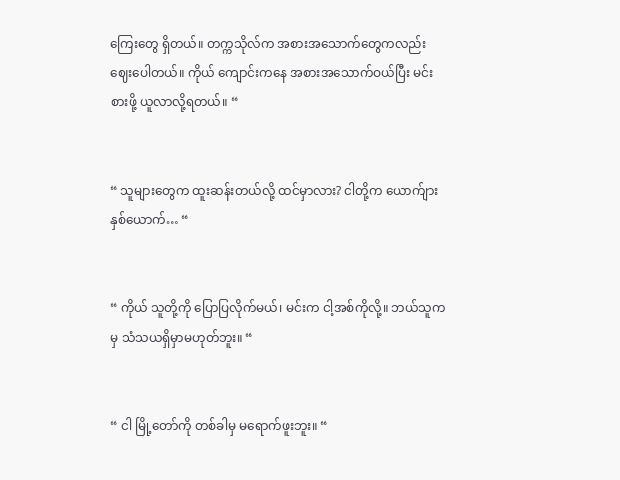ကြေးတွေ ရှိတယ်။ တက္ကသိုလ်က အစားအသောက်တွေကလည်း ဈေးပေါတယ်။ ကိုယ် ကျောင်းကနေ အစားအသောက်ဝယ်ပြီး မင်း စားဖို့ ယူလာလို့ရတယ်။ “


“ သူများတွေက ထူးဆန်းတယ်လို့ ထင်မှာလား? ငါတို့က ယောက်ျားနှစ်ယောက်… “


“ ကိုယ် သူတို့ကို ပြောပြလိုက်မယ်၊ မင်းက ငါ့အစ်ကိုလို့။ ဘယ်သူကမှ သံသယရှိမှာမဟုတ်ဘူး။ “


“ ငါ မြို့တော်ကို တစ်ခါမှ မရောက်ဖူးဘူး။ “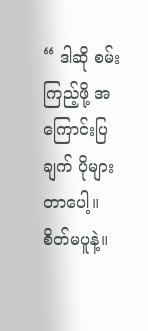“ ဒါဆို စမ်းကြည့်ဖို့ အကြောင်းပြချက် ပိုများတာပေါ့။ စိတ်မပူနဲ့။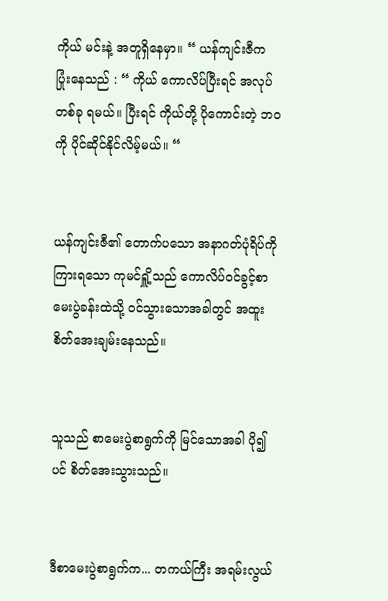ကိုယ် မင်းနဲ့ အတူရှိနေမှာ။ “ ယန်ကျင်းဇီက ပြုံးနေသည် : “ ကိုယ် ကောလိပ်ပြီးရင် အလုပ်တစ်ခု ရမယ်။ ပြီးရင် ကိုယ်တို့ ပိုကောင်းတဲ့ ဘဝကို ပိုင်ဆိုင်နိုင်လိမ့်မယ်။ “


ယန်ကျင်းဇီ၏ တောက်ပသော အနာဂတ်ပုံရိပ်ကို ကြားရသော ကုမင်ရှိူ့သည် ကောလိပ်ဝင်ခွင့်စာမေးပွဲခန်းထဲသို့ ဝင်သွားသောအခါတွင် အထူးစိတ်အေးချမ်းနေသည်။


သူသည် စာမေးပွဲစာရွက်ကို မြင်သောအခါ ပို၍ပင် စိတ်အေးသွားသည်။


ဒီစာမေးပွဲစာရွက်က... တကယ်ကြီး အရမ်းလွယ်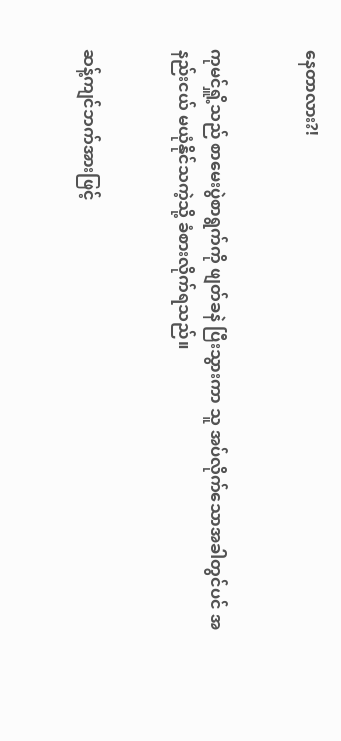နေတာလား?!


ကုမင်ရှိူ့သည် စာမေးပွဲစာရွက်ကို ဖျတ်ခနဲ ပြီးသွားကာ သူ အပ်လိုက်သောအခါတွင်ပင် အနည်းငယ် မယုံနိုင်သကဲ့သို့ ခံစားလိုက်ရသည်။


ဆန့်ကျင်ဘက်အားဖြင့်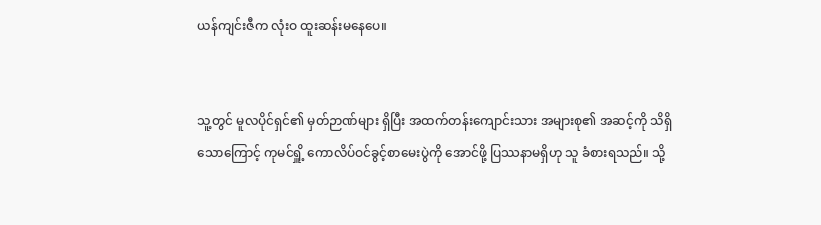ယန်ကျင်းဇီက လုံးဝ ထူးဆန်းမနေပေ။


သူ့တွင် မူလပိုင်ရှင်၏ မှတ်ဉာဏ်များ ရှိပြီး အထက်တန်းကျောင်းသား အများစု၏ အဆင့်ကို သိရှိသောကြောင့် ကုမင်ရှိူ့ ကောလိပ်ဝင်ခွင့်စာမေးပွဲကို အောင်ဖို့ ပြဿနာမရှိဟု သူ ခံစားရသည်။ သို့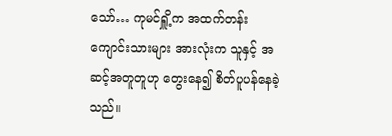သော်… ကုမင်ရှိူ့က အထက်တန်းကျောင်းသားများ အားလုံးက သူနှင့် အဆင့်အတူတူဟု တွေးနေ၍ စိတ်ပူပန်နေခဲ့သည်။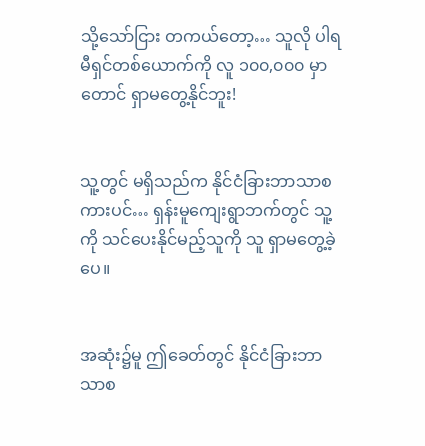သို့သော်ငြား တကယ်တော့… သူလို ပါရမီရှင်တစ်ယောက်ကို လူ ၁၀၀,၀၀၀ မှာတောင် ရှာမတွေ့နိုင်ဘူး!


သူ့တွင် မရှိသည်က နိုင်ငံခြားဘာသာစကားပင်… ရှန်းမူကျေးရွာဘက်တွင် သူ့ကို သင်ပေးနိုင်မည့်သူကို သူ ရှာမတွေ့ခဲ့ပေ။


အဆုံး၌မူ ဤခေတ်တွင် နိုင်ငံခြားဘာသာစ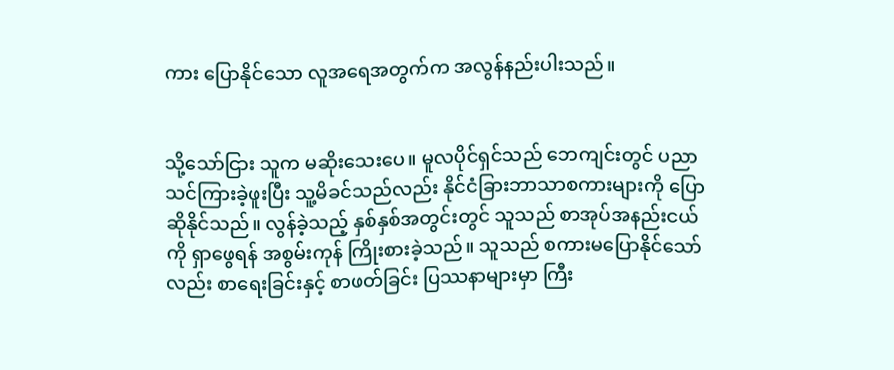ကား ပြောနိုင်သော လူအရေအတွက်က အလွန်နည်းပါးသည်။


သို့သော်ငြား သူက မဆိုးသေးပေ။ မူလပိုင်ရှင်သည် ဘေကျင်းတွင် ပညာသင်ကြားခဲ့ဖူးပြီး သူ့မိခင်သည်လည်း နိုင်ငံခြားဘာသာစကားများကို ပြောဆိုနိုင်သည်။ လွန်ခဲ့သည့် နှစ်နှစ်အတွင်းတွင် သူသည် စာအုပ်အနည်းငယ်ကို ရှာဖွေရန် အစွမ်းကုန် ကြိုးစားခဲ့သည်။ သူသည် စကားမပြောနိုင်သော်လည်း စာရေးခြင်းနှင့် စာဖတ်ခြင်း ပြဿနာများမှာ ကြီး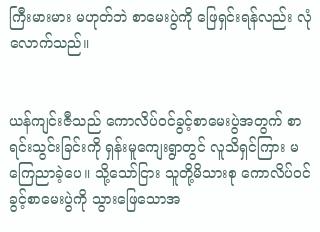ကြီးမားမား မဟုတ်ဘဲ စာမေးပွဲကို ဖြေရှင်းရန်လည်း လုံလောက်သည်။


ယန်ကျင်းဇီသည် ကောလိပ်ဝင်ခွင့်စာမေးပွဲအတွက် စာရင်းသွင်းခြင်းကို ရှန်းမူကျေးရွာတွင် လူသိရှင်ကြား မကြေညာခဲ့ပေ။ သို့သော်ငြား သူတို့မိသားစု ကောလိပ်ဝင်ခွင့်စာမေးပွဲကို သွားဖြေသောအ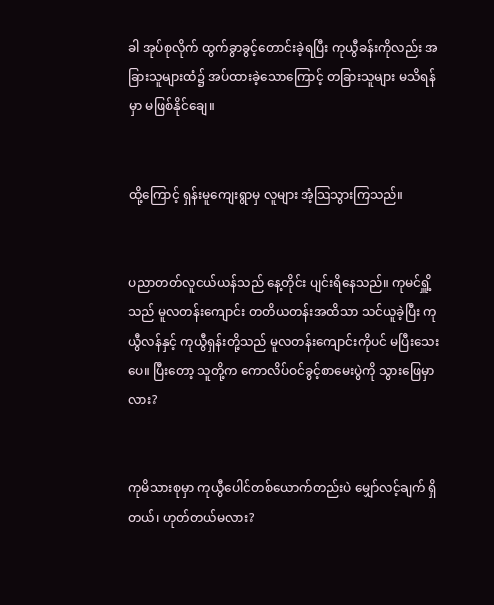ခါ အုပ်စုလိုက် ထွက်ခွာခွင့်တောင်းခဲ့ရပြီး ကုယွီခန်းကိုလည်း အခြားသူများထံ၌ အပ်ထားခဲ့သောကြောင့် တခြားသူများ မသိရန်မှာ မဖြစ်နိုင်‌ချေ။


ထို့ကြောင့် ရှန်းမူကျေးရွာမှ လူများ အံ့သြသွားကြသည်။


ပညာတတ်လူငယ်ယန်သည် နေ့တိုင်း ပျင်းရိနေသည်။ ကုမင်ရှိူ့သည် မူလတန်းကျောင်း တတိယတန်းအထိသာ သင်ယူခဲ့ပြီး ကုယွီလန်နှင့် ကုယွီရှန်းတို့သည် မူလတန်းကျောင်းကိုပင် မပြီးသေးပေ။ ပြီးတော့ သူတို့က ကောလိပ်ဝင်ခွင့်စာမေးပွဲကို သွားဖြေမှာလား?


ကုမိသားစုမှာ ကုယွီပေါင်တစ်ယောက်တည်းပဲ မျှော်လင့်ချက် ရှိတယ်၊ ဟုတ်တယ်မလား?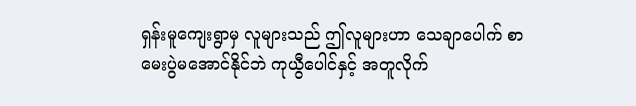ရှန်းမူကျေးရွာမှ လူများသည် ဤလူများဟာ သေချာပေါက် စာမေးပွဲမအောင်နိုင်ဘဲ ကုယွီပေါင်နှင့် အတူလိုက်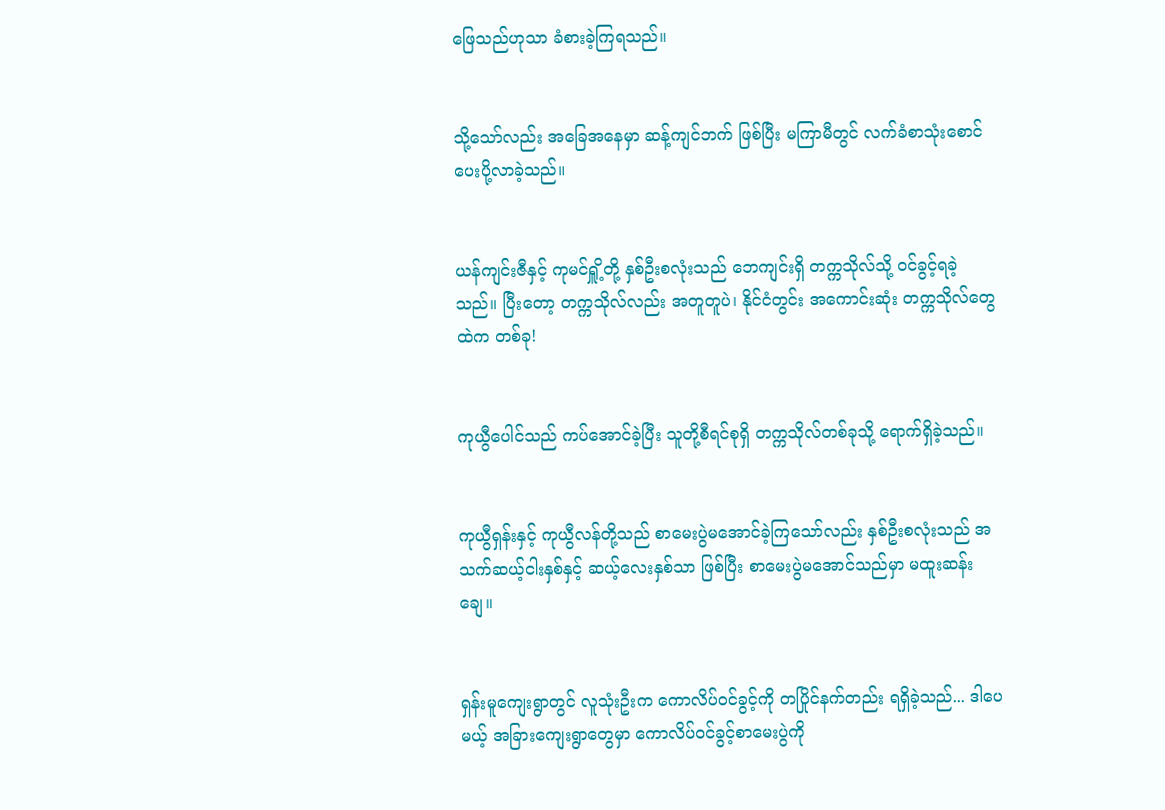ဖြေသည်ဟုသာ ခံစားခဲ့ကြရသည်။


သို့သော်လည်း အခြေအနေမှာ ဆန့်ကျင်ဘက် ဖြစ်ပြီး မကြာမီတွင် လက်ခံစာသုံးစောင် ပေးပို့လာခဲ့သည်။


ယန်ကျင်းဇီနှင့် ကုမင်ရှိူ့တို့ နှစ်ဦးစလုံးသည် ဘေကျင်းရှိ တက္ကသိုလ်သို့ ဝင်ခွင့်ရခဲ့သည်။ ပြီးတော့ တက္ကသိုလ်လည်း အတူတူပဲ၊ နိုင်ငံတွင်း အကောင်းဆုံး တက္ကသိုလ်တွေထဲက တစ်ခု!


ကုယွီပေါင်သည် ကပ်အောင်ခဲ့ပြီး သူတို့စီရင်စုရှိ တက္ကသိုလ်တစ်ခုသို့ ရောက်ရှိခဲ့သည်။


ကုယွီရှန်းနှင့် ကုယွီလန်တို့သည် စာမေးပွဲမအောင်ခဲ့ကြသော်လည်း နှစ်ဦးစလုံးသည် အသက်ဆယ့်ငါးနှစ်နှင့် ဆယ့်လေးနှစ်သာ ဖြစ်ပြီး စာမေးပွဲမအောင်သည်မှာ မထူးဆန်းချေ။


ရှန်းမူကျေးရွာတွင် လူသုံးဦးက ကောလိပ်ဝင်ခွင့်ကို တပြိုင်နက်တည်း ရရှိခဲ့သည်... ဒါပေမယ့် အခြားကျေးရွာတွေမှာ ကောလိပ်ဝင်ခွင့်စာမေးပွဲကို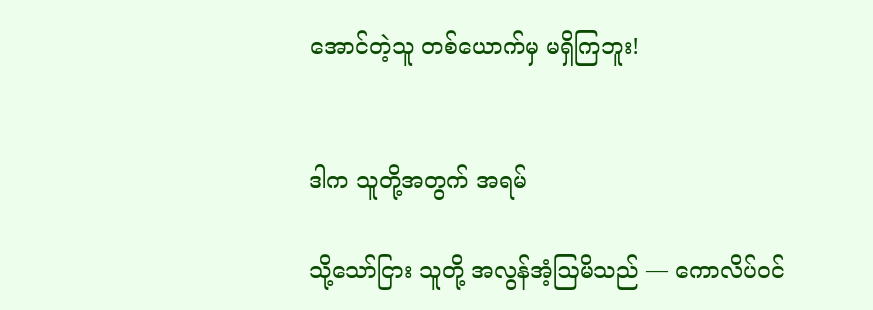အောင်တဲ့သူ တစ်ယောက်မှ မရှိကြဘူး!


ဒါက သူတို့အတွက် အရမ်

သို့သော်ငြား သူတို့ အလွန်အံ့ဩမိသည် — ကောလိပ်ဝင်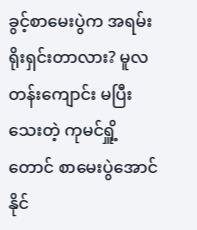ခွင့်စာမေးပွဲက အရမ်းရိုးရှင်းတာလား? မူလတန်းကျောင်း မပြီးသေးတဲ့ ကုမင်ရှိူ့တောင် စာမေးပွဲအောင်နိုင်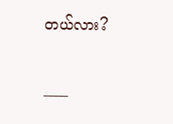တယ်လား?

____